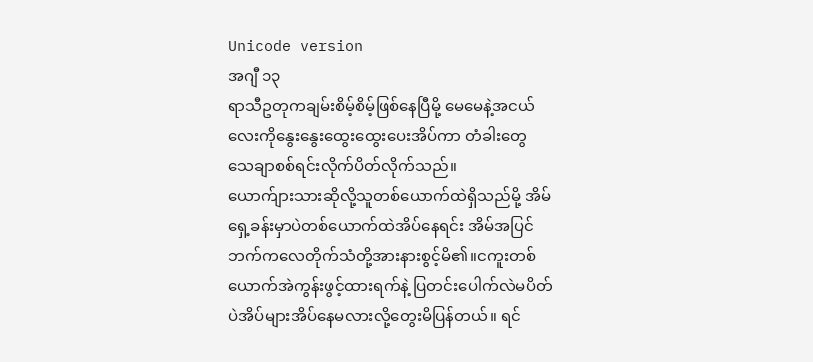Unicode version
အဂျီ ၁၃
ရာသီဥတုကချမ်းစိမ့်စိမ့်ဖြစ်နေပြီမို့ မေမေနဲ့အငယ်လေးကိုနွေးနွေးထွေးထွေးပေးအိပ်ကာ တံခါးတွေသေချာစစ်ရင်းလိုက်ပိတ်လိုက်သည်။
ယောက်ျားသားဆိုလို့သူတစ်ယောက်ထဲရှိသည်မို့ အိမ်ရှေ့ခန်းမှာပဲတစ်ယောက်ထဲအိပ်နေရင်း အိမ်အပြင်ဘက်ကလေတိုက်သံတို့အားနားစွင့်မိ၏။ငကူးတစ်ယောက်အဲကွန်းဖွင့်ထားရက်နဲ့ ပြတင်းပေါက်လဲမပိတ်ပဲအိပ်များအိပ်နေမလားလို့တွေးမိပြန်တယ်။ ရင်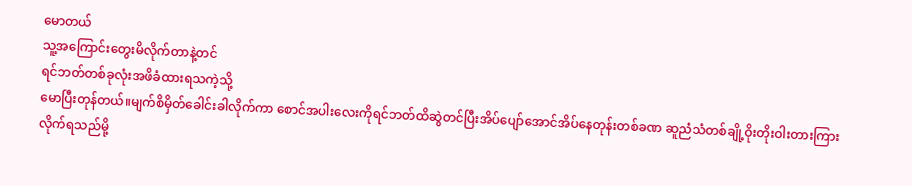မောတယ်
သူ့အကြောင်းတွေးမိလိုက်တာနဲ့တင်
ရင်ဘတ်တစ်ခုလုံးအဖိခံထားရသကဲ့သို့
မောပြီးတုန်တယ်။မျက်စိမှိတ်ခေါင်းခါလိုက်ကာ စောင်အပါးလေးကိုရင်ဘတ်ထိဆွဲတင်ပြီးအိပ်ပျော်အောင်အိပ်နေတုန်းတစ်ခဏ ဆူညံသံတစ်ချို့ဝိုးတိုးဝါးတားကြားလိုက်ရသည်မို့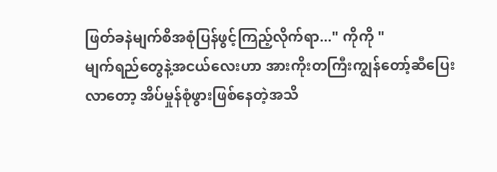ဖြတ်ခနဲမျက်စိအစုံပြန်ဖွင့်ကြည့်လိုက်ရာ..." ကိုကို "
မျက်ရည်တွေနဲ့အငယ်လေးဟာ အားကိုးတကြီးကျွန်တော့်ဆီပြေးလာတော့ အိပ်မှုန်စုံဖွားဖြစ်နေတဲ့အသိ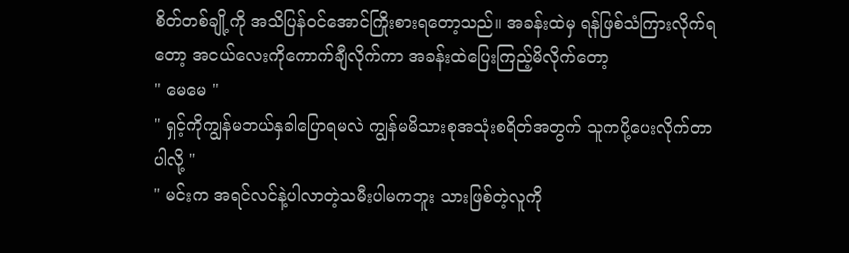စိတ်တစ်ချို့ကို အသိပြန်ဝင်အောင်ကြိုးစားရတော့သည်။ အခန်းထဲမှ ရန်ဖြစ်သံကြားလိုက်ရတော့ အငယ်လေးကိုကောက်ချီလိုက်ကာ အခန်းထဲပြေးကြည့်မိလိုက်တော့
" မေမေ "
" ရှင့်ကိုကျွန်မဘယ်နှခါပြောရမလဲ ကျွန်မမိသားစုအသုံးစရိတ်အတွက် သူကပို့ပေးလိုက်တာပါလို့ "
" မင်းက အရင်လင်နဲ့ပါလာတဲ့သမီးပါမကဘူး သားဖြစ်တဲ့လူကို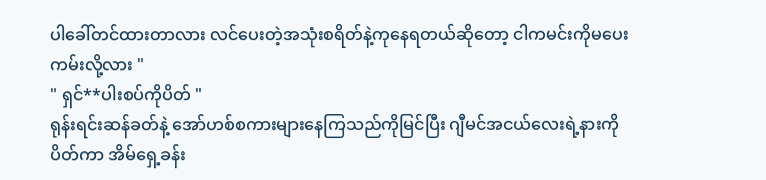ပါခေါ်တင်ထားတာလား လင်ပေးတဲ့အသုံးစရိတ်နဲ့ကုနေရတယ်ဆိုတော့ ငါကမင်းကိုမပေးကမ်းလို့လား "
" ရှင်**ပါးစပ်ကိုပိတ် "
ရုန်းရင်းဆန်ခတ်နဲ့ အော်ဟစ်စကားများနေကြသည်ကိုမြင်ပြီး ဂျီမင်အငယ်လေးရဲ့နားကိုပိတ်ကာ အိမ်ရှေ့ခန်း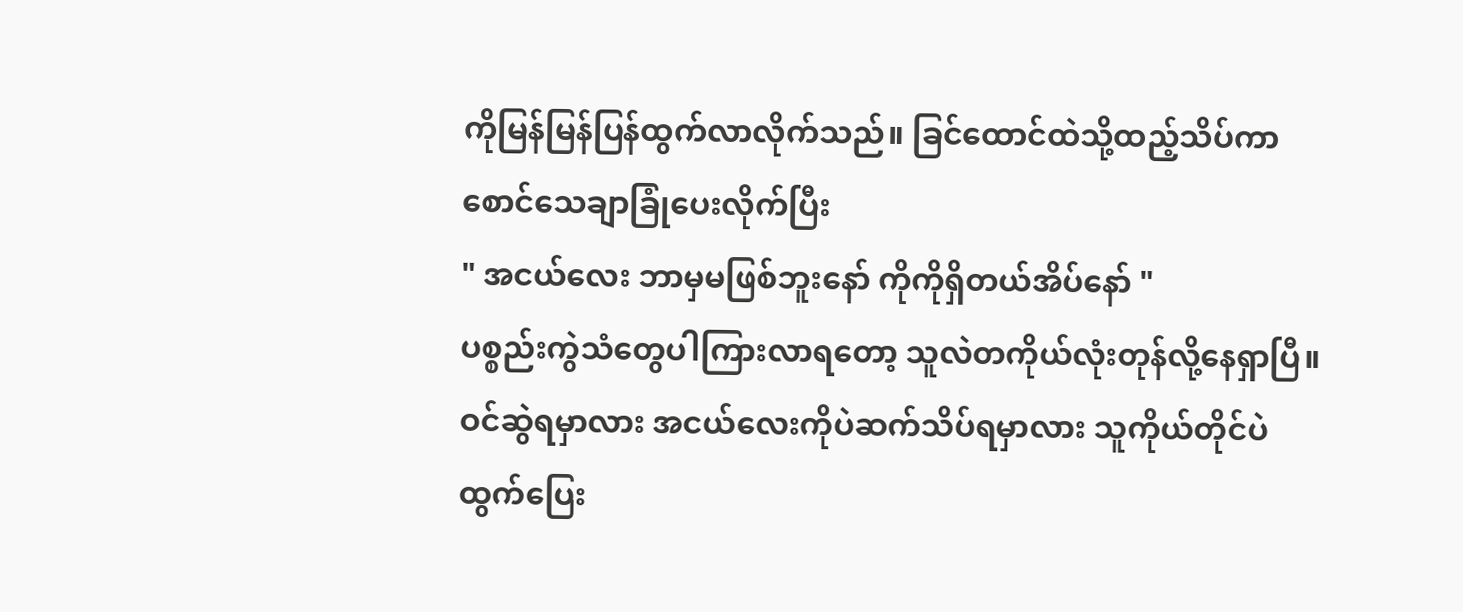ကိုမြန်မြန်ပြန်ထွက်လာလိုက်သည်။ ခြင်ထောင်ထဲသို့ထည့်သိပ်ကာ စောင်သေချာခြုံပေးလိုက်ပြီး
" အငယ်လေး ဘာမှမဖြစ်ဘူးနော် ကိုကိုရှိတယ်အိပ်နော် "
ပစ္စည်းကွဲသံတွေပါကြားလာရတော့ သူလဲတကိုယ်လုံးတုန်လို့နေရှာပြီ။ ဝင်ဆွဲရမှာလား အငယ်လေးကိုပဲဆက်သိပ်ရမှာလား သူကိုယ်တိုင်ပဲထွက်ပြေး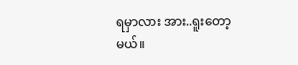ရမှာလား အား..ရူးတော့မယ်။